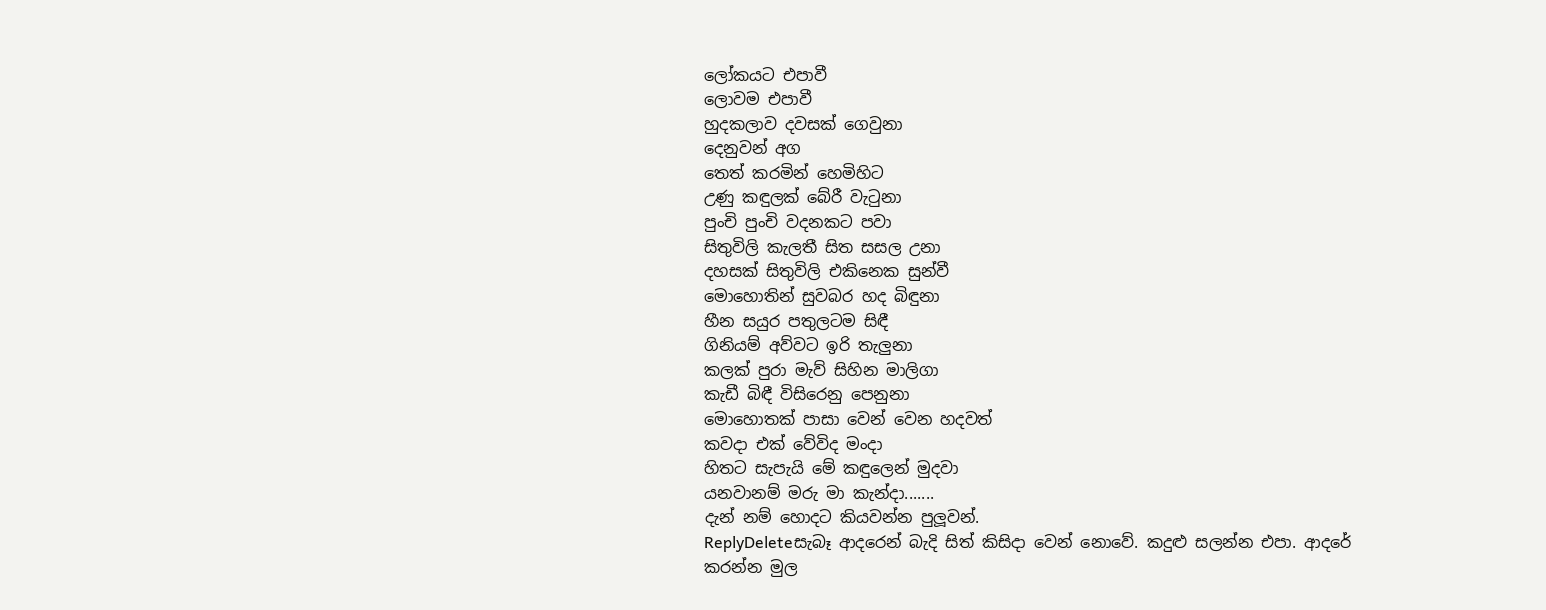ලෝකයට එපාවී
ලොවම එපාවී
හුදකලාව දවසක් ගෙවුනා
දෙනුවන් අග
තෙත් කරමින් හෙමිහිට
උණු කඳුලක් බේරී වැටුනා
පුංචි පුංචි වදනකට පවා
සිතුවිලි කැලතී සිත සසල උනා
දහසක් සිතුවිලි එකිනෙක සුන්වී
මොහොතින් සුවබර හද බිඳුනා
හීන සයුර පතුලටම සිඳී
ගිනියම් අව්වට ඉරි තැලුනා
කලක් පුරා මැව් සිහින මාලිගා
කැඩී බිඳී විසිරෙනු පෙනුනා
මොහොතක් පාසා වෙන් වෙන හදවත්
කවදා එක් වේවිද මංදා
හිතට සැපැයි මේ කඳුලෙන් මුදවා
යනවානම් මරු මා කැන්දා.......
දැන් නම් හොදට කියවන්න පුලූවන්.
ReplyDeleteසැබෑ ආදරෙන් බැදි සිත් කිසිදා වෙන් නොවේ. කදුළු සලන්න එපා. ආදරේ කරන්න මුල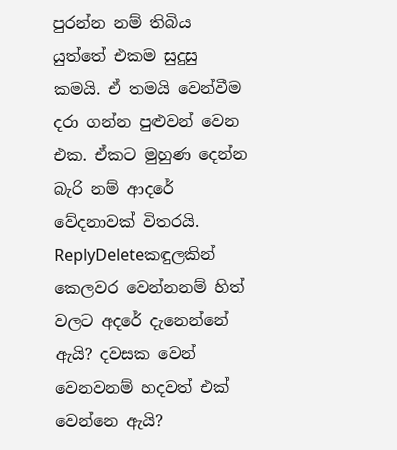පුරන්න නම් තිබිය යුත්තේ එකම සුදුසු කමයි. ඒ තමයි වෙන්වීම දරා ගන්න පුළුවන් වෙන එක. ඒකට මුහුණ දෙන්න බැරි නම් ආදරේ වේදනාවක් විතරයි.
ReplyDeleteකඳුලකින් කෙලවර වෙන්නනම් හිත් වලට අදරේ දැනෙන්නේ ඇයි? දවසක වෙන් වෙනවනම් හදවත් එක් වෙන්නෙ ඇයි?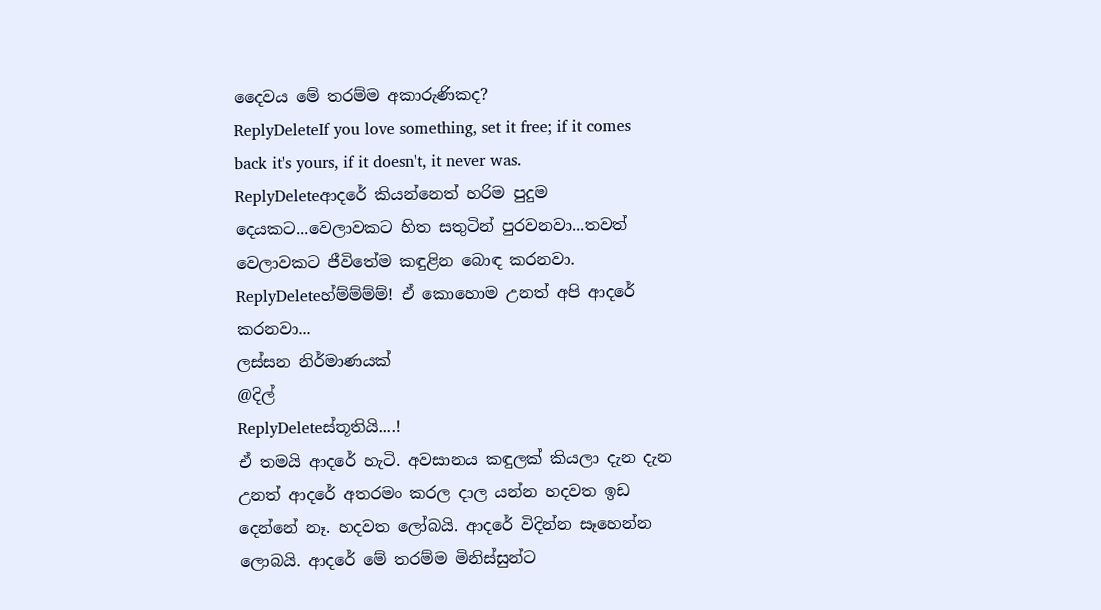දෛවය මේ තරම්ම අකාරුණිකද?
ReplyDeleteIf you love something, set it free; if it comes back it's yours, if it doesn't, it never was.
ReplyDeleteආදරේ කියන්නෙත් හරිම පුදුම දෙයකට...වෙලාවකට හිත සතුටින් පුරවනවා...තවත් වෙලාවකට ජීවිතේම කඳුළින බොඳ කරනවා.
ReplyDeleteහ්ම්ම්ම්ම්! ඒ කොහොම උනත් අපි ආදරේ කරනවා...
ලස්සන නිර්මාණයක්
@දිල්
ReplyDeleteස්තූතියි....!
ඒ තමයි ආදරේ හැටි. අවසානය කඳුලක් කියලා දැන දැන උනත් ආදරේ අතරමං කරල දාල යන්න හදවත ඉඩ දෙන්නේ නෑ. හදවත ලෝබයි. ආදරේ විදින්න සෑහෙන්න ලොබයි. ආදරේ මේ තරම්ම මිනිස්සුන්ට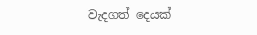වැදගත් දෙයක්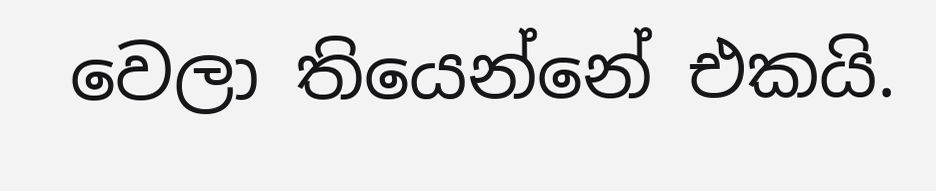වෙලා තියෙන්නේ එකයි.